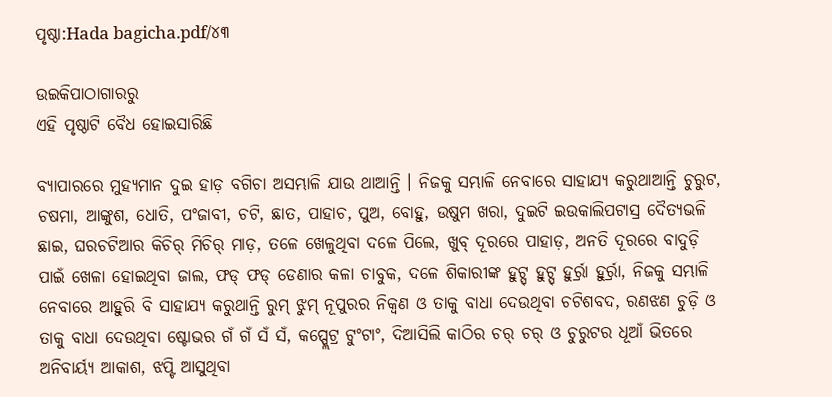ପୃଷ୍ଠା:Hada bagicha.pdf/୪୩

ଉଇକିପାଠାଗାର‌ରୁ
ଏହି ପୃଷ୍ଠାଟି ବୈଧ ହୋଇସାରିଛି

ବ୍ୟାପାରରେ ମୁହ୍ୟମାନ ଦୁଇ ହାଡ଼ ବଗିଚା ଅସମ୍ଭାଳି ଯାଉ ଥାଆନ୍ତି । ନିଜକୁ ସମ୍ଭାଳି ନେବାରେ ସାହାଯ୍ୟ କରୁଥାଆନ୍ତି ଚୁରୁଟ, ଚଷମା, ଆଙ୍କୁଶ, ଧୋତି, ପଂଜାବୀ, ଚଟି, ଛାତ, ପାହାଚ, ପୁଅ, ବୋହୁ, ଉଷୁମ ଖରା, ଦୁଇଟି ଇଉକାଲିପଟାସ୍ର ଦୈତ୍ୟଭଳି ଛାଇ, ଘରଚଟିଆର କିଚିର୍ ମିଚିର୍ ମାଡ଼, ତଳେ ଖେଳୁଥିବା ଦଳେ ପିଲେ, ଖୁବ୍ ଦୂରରେ ପାହାଡ଼, ଅନତି ଦୂରରେ ବାଦୁଡ଼ି ପାଇଁ ଖେଳା ହୋଇଥିବା ଜାଲ, ଫଡ୍ ଫଡ୍ ଡେଣାର କଳା ଚାବୁକ, ଦଳେ ଶିକାରୀଙ୍କ ହୁଟ୍ସ୍ ହୁଟ୍ସ୍ ହୁର୍ର୍ରା ହୁର୍ର୍ରା, ନିଜକୁ ସମ୍ଭାଳି ନେବାରେ ଆହୁରି ବି ସାହାଯ୍ୟ କରୁଥାନ୍ତି ରୁମ୍ ଝୁମ୍ ନୂପୁରର ନିକ୍ୱଣ ଓ ତାକୁ ବାଧା ଦେଉଥିବା ଚଟିଶବଦ, ରଣଝଣ ଚୁଡ଼ି ଓ ତାକୁ ବାଧା ଦେଉଥିବା ଷ୍ଟୋଭର ଗଁ ଗଁ ସଁ ସଁ, କପ୍ପ୍ଲେଟ୍ର ଟୁଂଟାଂ, ଦିଆସିଲି କାଠିର ଚର୍ ଚର୍ ଓ ଚୁରୁଟର ଧୂଆଁ ଭିତରେ ଅନିବାର୍ୟ୍ୟ ଆକାଶ, ଝପ୍ଟି ଆସୁଥିବା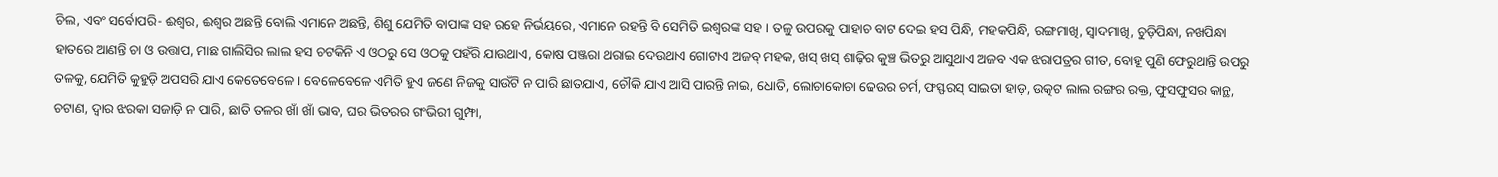ଚିଲ, ଏବଂ ସର୍ବୋପରି- ଈଶ୍ୱର, ଈଶ୍ୱର ଅଛନ୍ତି ବୋଲି ଏମାନେ ଅଛନ୍ତି, ଶିଶୁ ଯେମିତି ବାପାଙ୍କ ସହ ରହେ ନିର୍ଭୟରେ, ଏମାନେ ରହନ୍ତି ବି ସେମିତି ଇଶ୍ୱରଙ୍କ ସହ । ତଳୁ ଉପରକୁ ପାହାଚ ବାଟ ଦେଇ ହସ ପିନ୍ଧି, ମହକପିନ୍ଧି, ରଙ୍ଗମାଖି, ସ୍ୱାଦମାଖି, ଚୁଡ଼ିପିନ୍ଧା, ନଖପିନ୍ଧା ହାତରେ ଆଣନ୍ତି ଚା ଓ ଉତ୍ତାପ, ମାଛ ଗାଲିସିର ଲାଲ ହସ ଚଟକିନି ଏ ଓଠରୁ ସେ ଓଠକୁ ପହଁରି ଯାଉଥାଏ, କୋଷ ପଞ୍ଜରା ଥରାଇ ଦେଉଥାଏ ଗୋଟାଏ ଅଜବ୍ ମହକ, ଖସ୍ ଖସ୍ ଶାଢ଼ିର କୁଞ୍ଚ ଭିତରୁ ଆସୁଥାଏ ଅଜବ ଏକ ଝରାପତ୍ରର ଗୀତ, ବୋହୂ ପୁଣି ଫେରୁଥାନ୍ତି ଉପରୁ ତଳକୁ, ଯେମିତି କୁହୁଡ଼ି ଅପସରି ଯାଏ କେତେବେଳେ । ବେଳେବେଳେ ଏମିତି ହୁଏ ଜଣେ ନିଜକୁ ସାଉଁଟି ନ ପାରି ଛାତଯାଏ, ଚୌକି ଯାଏ ଆସି ପାରନ୍ତି ନାଇ, ଧୋତି, ଲୋଚାକୋଚା ଢେଉର ଚର୍ମ, ଫସ୍ଫରସ୍ ସାଇତା ହାଡ଼, ଉତ୍କଟ ଲାଲ ରଙ୍ଗର ରକ୍ତ, ଫୁସଫୁସର କାନ୍ଥ, ଚଟାଣ, ଦ୍ୱାର ଝରକା ସଜାଡ଼ି ନ ପାରି, ଛାତି ତଳର ଖାଁ ଖାଁ ଭାବ, ଘର ଭିତରର ଗଂଭିରୀ ଗୁମ୍ଫା,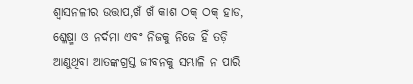ଶ୍ୱାସନଳୀର ଉତ୍ତାପ,ଖଁ ଖଁ କାଶ ଠକ୍ ଠକ୍ ହାଡ, ଶ୍ଳେଷ୍ମା ଓ ନର୍ଦମା ଏବଂ ନିଜକୁ ନିଜେ ହିଁ ତଡ଼ି ଆଣୁଥିବା ଆତଙ୍କଗ୍ରସ୍ତ ଜୀବନକୁ ସମ୍ଭାଳି ନ ପାରି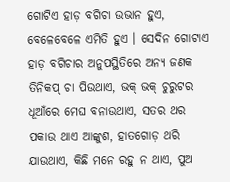ଗୋଟିଏ ହାଡ଼ ବଗିଚା ଉଭାନ ହୁଏ, ବେଳେବେଳେ ଏମିତି ହୁଏ । ସେଦିନ ଗୋଟାଏ ହାଡ଼ ବଗିଚାର ଅନୁପସ୍ଥିତିରେ ଅନ୍ୟ ଜଣକ ତିନିକପ୍ ଚା ପିଉଥାଏ, ଭକ୍ ଭକ୍ ଚୁରୁଟର ଧୂଆଁରେ ମେଘ ବନାଉଥାଏ, ସତର ଥର ପକାଉ ଥାଏ ଆଙ୍କୁଶ, ହାତଗୋଡ଼ ଥରି ଯାଉଥାଏ, କିଛି ମନେ ରହୁ ନ ଥାଏ, ପୁଅ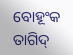ବୋହୂଂକ ତାଗିଦ୍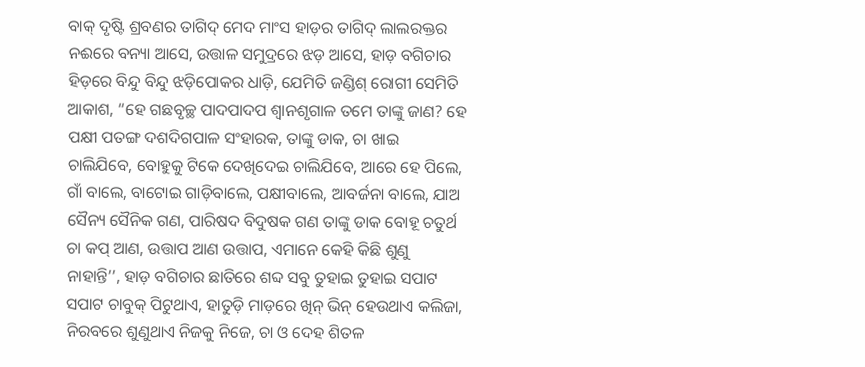ବାକ୍ ଦୃଷ୍ଟି ଶ୍ରବଣର ତାଗିଦ୍ ମେଦ ମାଂସ ହାଡ଼ର ତାଗିଦ୍ ଲାଲରକ୍ତର ନଈରେ ବନ୍ୟା ଆସେ, ଉତ୍ତାଳ ସମୁଦ୍ରରେ ଝଡ଼ ଆସେ, ହାଡ଼ ବଗିଚାର ହିଡ଼ରେ ବିନ୍ଦୁ ବିନ୍ଦୁ ଝଡ଼ିପୋକର ଧାଡ଼ି, ଯେମିତି ଜଣ୍ଡିଶ୍ ରୋଗୀ ସେମିତି ଆକାଶ, “ହେ ଗଛବୃଚ୍ଛ ପାଦପାଦପ ଶ୍ୱାନଶୃଗାଳ ତମେ ତାଙ୍କୁ ଜାଣ? ହେ ପକ୍ଷୀ ପତଙ୍ଗ ଦଶଦିଗପାଳ ସଂହାରକ, ତାଙ୍କୁ ଡାକ, ଚା ଖାଇ ଚାଲିଯିବେ, ବୋହୁକୁ ଟିକେ ଦେଖିଦେଇ ଚାଲିଯିବେ, ଆରେ ହେ ପିଲେ, ଗାଁ ବାଲେ, ବାଟୋଇ ଗାଡ଼ିବାଲେ, ପକ୍ଷୀବାଲେ, ଆବର୍ଜନା ବାଲେ, ଯାଅ ସୈନ୍ୟ ସୈନିକ ଗଣ, ପାରିଷଦ ବିଦୁଷକ ଗଣ ତାଙ୍କୁ ଡାକ ବୋହୂ ଚତୁର୍ଥ ଚା କପ୍ ଆଣ, ଉତ୍ତାପ ଆଣ ଉତ୍ତାପ, ଏମାନେ କେହି କିଛି ଶୁଣୁ ନାହାନ୍ତି’’, ହାଡ଼ ବଗିଚାର ଛାତିରେ ଶବ୍ଦ ସବୁ ତୁହାଇ ତୁହାଇ ସପାଟ ସପାଟ ଚାବୁକ୍ ପିଟୁଥାଏ, ହାତୁଡ଼ି ମାଡ଼ରେ ଖିନ୍ ଭିନ୍ ହେଉଥାଏ କଲିଜା, ନିରବରେ ଶୁଣୁଥାଏ ନିଜକୁ ନିଜେ, ଚା ଓ ଦେହ ଶିତଳ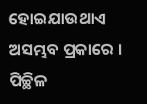ହୋଇଯାଉଥାଏ ଅସମ୍ଭବ ପ୍ରକାରେ । ପିଚ୍ଛିଳ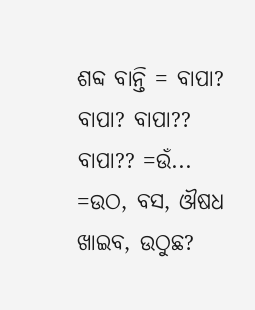ଶବ୍ଦ ବାନ୍ତି = ବାପା? ବାପା? ବାପା?? ବାପା?? =ଉଁ... =ଉଠ, ବସ, ଔଷଧ ଖାଇବ, ଉଠୁଛ?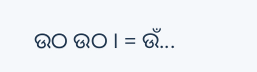ଉଠ ଉଠ । = ଉଁ...